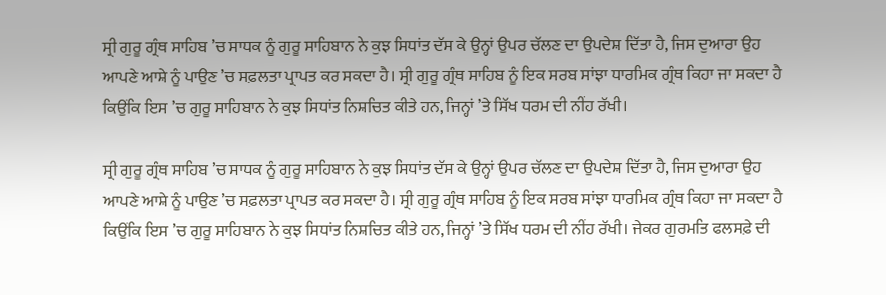ਸ੍ਰੀ ਗੁਰੂ ਗ੍ਰੰਥ ਸਾਹਿਬ ’ਚ ਸਾਧਕ ਨੂੰ ਗੁਰੂ ਸਾਹਿਬਾਨ ਨੇ ਕੁਝ ਸਿਧਾਂਤ ਦੱਸ ਕੇ ਉਨ੍ਹਾਂ ਉਪਰ ਚੱਲਣ ਦਾ ਉਪਦੇਸ਼ ਦਿੱਤਾ ਹੈ, ਜਿਸ ਦੁਆਰਾ ਉਹ ਆਪਣੇ ਆਸ਼ੇ ਨੂੰ ਪਾਉਣ ’ਚ ਸਫ਼ਲਤਾ ਪ੍ਰਾਪਤ ਕਰ ਸਕਦਾ ਹੈ। ਸ੍ਰੀ ਗੁਰੂ ਗ੍ਰੰਥ ਸਾਹਿਬ ਨੂੰ ਇਕ ਸਰਬ ਸਾਂਝਾ ਧਾਰਮਿਕ ਗ੍ਰੰਥ ਕਿਹਾ ਜਾ ਸਕਦਾ ਹੈ ਕਿਉਂਕਿ ਇਸ ’ਚ ਗੁਰੂ ਸਾਹਿਬਾਨ ਨੇ ਕੁਝ ਸਿਧਾਂਤ ਨਿਸ਼ਚਿਤ ਕੀਤੇ ਹਨ, ਜਿਨ੍ਹਾਂ ’ਤੇ ਸਿੱਖ ਧਰਮ ਦੀ ਨੀਂਹ ਰੱਖੀ।

ਸ੍ਰੀ ਗੁਰੂ ਗ੍ਰੰਥ ਸਾਹਿਬ ’ਚ ਸਾਧਕ ਨੂੰ ਗੁਰੂ ਸਾਹਿਬਾਨ ਨੇ ਕੁਝ ਸਿਧਾਂਤ ਦੱਸ ਕੇ ਉਨ੍ਹਾਂ ਉਪਰ ਚੱਲਣ ਦਾ ਉਪਦੇਸ਼ ਦਿੱਤਾ ਹੈ, ਜਿਸ ਦੁਆਰਾ ਉਹ ਆਪਣੇ ਆਸ਼ੇ ਨੂੰ ਪਾਉਣ ’ਚ ਸਫ਼ਲਤਾ ਪ੍ਰਾਪਤ ਕਰ ਸਕਦਾ ਹੈ। ਸ੍ਰੀ ਗੁਰੂ ਗ੍ਰੰਥ ਸਾਹਿਬ ਨੂੰ ਇਕ ਸਰਬ ਸਾਂਝਾ ਧਾਰਮਿਕ ਗ੍ਰੰਥ ਕਿਹਾ ਜਾ ਸਕਦਾ ਹੈ ਕਿਉਂਕਿ ਇਸ ’ਚ ਗੁਰੂ ਸਾਹਿਬਾਨ ਨੇ ਕੁਝ ਸਿਧਾਂਤ ਨਿਸ਼ਚਿਤ ਕੀਤੇ ਹਨ, ਜਿਨ੍ਹਾਂ ’ਤੇ ਸਿੱਖ ਧਰਮ ਦੀ ਨੀਂਹ ਰੱਖੀ। ਜੇਕਰ ਗੁਰਮਤਿ ਫਲਸਫ਼ੇ ਦੀ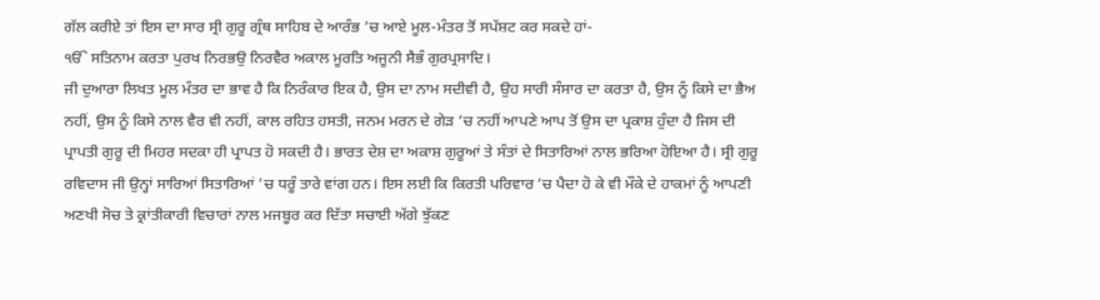ਗੱਲ ਕਰੀਏ ਤਾਂ ਇਸ ਦਾ ਸਾਰ ਸ੍ਰੀ ਗੁਰੂ ਗ੍ਰੰਥ ਸਾਹਿਬ ਦੇ ਆਰੰਭ ’ਚ ਆਏ ਮੂਲ-ਮੰਤਰ ਤੋਂ ਸਪੱਸ਼ਟ ਕਰ ਸਕਦੇ ਹਾਂ-
ੴ ਸਤਿਨਾਮ ਕਰਤਾ ਪੁਰਖ ਨਿਰਭਉ ਨਿਰਵੈਰ ਅਕਾਲ ਮੂਰਤਿ ਅਜੂਨੀ ਸੈਭੰ ਗੁਰਪ੍ਰਸਾਦਿ।
ਜੀ ਦੁਆਰਾ ਲਿਖਤ ਮੂਲ ਮੰਤਰ ਦਾ ਭਾਵ ਹੈ ਕਿ ਨਿਰੰਕਾਰ ਇਕ ਹੈ, ਉਸ ਦਾ ਨਾਮ ਸਦੀਵੀ ਹੈ, ਉਹ ਸਾਰੀ ਸੰਸਾਰ ਦਾ ਕਰਤਾ ਹੈ, ਉਸ ਨੂੰ ਕਿਸੇ ਦਾ ਭੈਅ ਨਹੀਂ, ਉਸ ਨੂੰ ਕਿਸੇ ਨਾਲ ਵੈਰ ਵੀ ਨਹੀਂ, ਕਾਲ ਰਹਿਤ ਹਸਤੀ, ਜਨਮ ਮਰਨ ਦੇ ਗੇੜ ’ਚ ਨਹੀਂ ਆਪਣੇ ਆਪ ਤੋਂ ਉਸ ਦਾ ਪ੍ਰਕਾਸ਼ ਹੁੰਦਾ ਹੈ ਜਿਸ ਦੀ ਪ੍ਰਾਪਤੀ ਗੁਰੂ ਦੀ ਮਿਹਰ ਸਦਕਾ ਹੀ ਪ੍ਰਾਪਤ ਹੋ ਸਕਦੀ ਹੈ। ਭਾਰਤ ਦੇਸ਼ ਦਾ ਅਕਾਸ਼ ਗੁਰੂਆਂ ਤੇ ਸੰਤਾਂ ਦੇ ਸਿਤਾਰਿਆਂ ਨਾਲ ਭਰਿਆ ਹੋਇਆ ਹੈ। ਸ੍ਰੀ ਗੁਰੂ ਰਵਿਦਾਸ ਜੀ ਉਨ੍ਹਾਂ ਸਾਰਿਆਂ ਸਿਤਾਰਿਆਂ ’ਚ ਧਰੂੰ ਤਾਰੇ ਵਾਂਗ ਹਨ। ਇਸ ਲਈ ਕਿ ਕਿਰਤੀ ਪਰਿਵਾਰ ’ਚ ਪੈਦਾ ਹੋ ਕੇ ਵੀ ਮੌਕੇ ਦੇ ਹਾਕਮਾਂ ਨੂੰ ਆਪਣੀ ਅਣਖੀ ਸੋਚ ਤੇ ਕ੍ਰਾਂਤੀਕਾਰੀ ਵਿਚਾਰਾਂ ਨਾਲ ਮਜਬੂਰ ਕਰ ਦਿੱਤਾ ਸਚਾਈ ਅੱਗੇ ਝੁੱਕਣ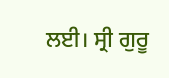ਲਈ। ਸ੍ਰੀ ਗੁਰੂ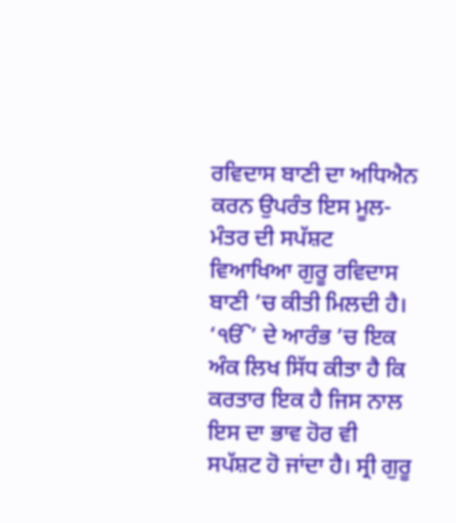ਰਵਿਦਾਸ ਬਾਣੀ ਦਾ ਅਧਿਐਨ ਕਰਨ ਉਪਰੰਤ ਇਸ ਮੂਲ-ਮੰਤਰ ਦੀ ਸਪੱਸ਼ਟ ਵਿਆਖਿਆ ਗੁਰੂ ਰਵਿਦਾਸ ਬਾਣੀ ’ਚ ਕੀਤੀ ਮਿਲਦੀ ਹੈ। ‘ੴ’ ਦੇ ਆਰੰਭ ’ਚ ਇਕ ਅੰਕ ਲਿਖ ਸਿੱਧ ਕੀਤਾ ਹੈ ਕਿ ਕਰਤਾਰ ਇਕ ਹੈ ਜਿਸ ਨਾਲ ਇਸ ਦਾ ਭਾਵ ਹੋਰ ਵੀ ਸਪੱਸ਼ਟ ਹੋ ਜਾਂਦਾ ਹੈ। ਸ੍ਰੀ ਗੁਰੂ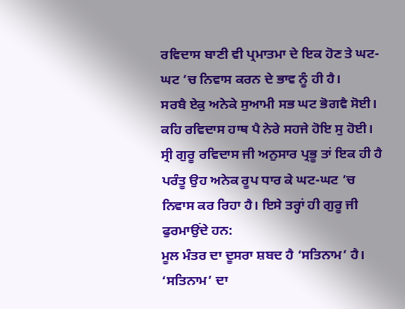ਰਵਿਦਾਸ ਬਾਣੀ ਵੀ ਪ੍ਰਮਾਤਮਾ ਦੇ ਇਕ ਹੋਣ ਤੇ ਘਟ-ਘਟ ’ਚ ਨਿਵਾਸ ਕਰਨ ਦੇ ਭਾਵ ਨੂੰ ਹੀ ਹੈ।
ਸਰਬੈ ਏਕੁ ਅਨੇਕੇ ਸੁਆਮੀ ਸਭ ਘਟ ਭੋਗਵੈ ਸੋਈ।
ਕਹਿ ਰਵਿਦਾਸ ਹਾਥ ਪੈ ਨੇਰੇ ਸਹਜੇ ਹੋਇ ਸੁ ਹੋਈ।
ਸ੍ਰੀ ਗੁਰੂ ਰਵਿਦਾਸ ਜੀ ਅਨੁਸਾਰ ਪ੍ਰਭੂ ਤਾਂ ਇਕ ਹੀ ਹੈ ਪਰੰਤੂ ਉਹ ਅਨੇਕ ਰੂਪ ਧਾਰ ਕੇ ਘਟ-ਘਟ ’ਚ ਨਿਵਾਸ ਕਰ ਰਿਹਾ ਹੈ। ਇਸੇ ਤਰ੍ਹਾਂ ਹੀ ਗੁਰੂ ਜੀ ਫੁਰਮਾਉਂਦੇ ਹਨ:
ਮੂਲ ਮੰਤਰ ਦਾ ਦੂਸਰਾ ਸ਼ਬਦ ਹੈ ‘ਸਤਿਨਾਮ’ ਹੈ। ‘ਸਤਿਨਾਮ’ ਦਾ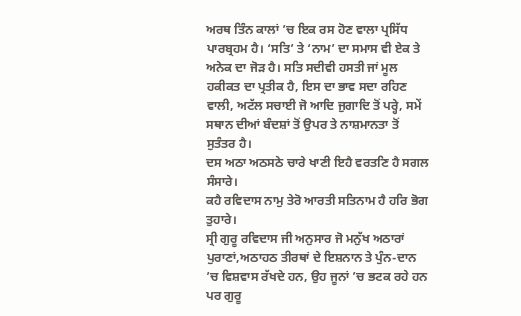ਅਰਥ ਤਿੰਨ ਕਾਲਾਂ ’ਚ ਇਕ ਰਸ ਹੋਣ ਵਾਲਾ ਪ੍ਰਸਿੱਧ ਪਾਰਬ੍ਰਹਮ ਹੈ। ‘ਸਤਿ’ ਤੇ ‘ਨਾਮ’ ਦਾ ਸਮਾਸ ਵੀ ਏਕ ਤੇ ਅਨੇਕ ਦਾ ਜੋੜ ਹੈ। ਸਤਿ ਸਦੀਵੀ ਹਸਤੀ ਜਾਂ ਮੂਲ ਹਕੀਕਤ ਦਾ ਪ੍ਰਤੀਕ ਹੈ, ਇਸ ਦਾ ਭਾਵ ਸਦਾ ਰਹਿਣ ਵਾਲੀ, ਅਟੱਲ ਸਚਾਈ ਜੋ ਆਦਿ ਜੁਗਾਦਿ ਤੋਂ ਪਰ੍ਹੇ, ਸਮੇਂ ਸਥਾਨ ਦੀਆਂ ਬੰਦਸ਼ਾਂ ਤੋਂ ਉਪਰ ਤੇ ਨਾਸ਼ਮਾਨਤਾ ਤੋਂ ਸੁਤੰਤਰ ਹੈ।
ਦਸ ਅਠਾ ਅਠਸਠੇ ਚਾਰੇ ਖਾਣੀ ਇਹੈ ਵਰਤਣਿ ਹੈ ਸਗਲ ਸੰਸਾਰੇ।
ਕਹੈ ਰਵਿਦਾਸ ਨਾਮੁ ਤੇਰੋ ਆਰਤੀ ਸਤਿਨਾਮ ਹੈ ਹਰਿ ਭੋਗ ਤੁਹਾਰੇ।
ਸ੍ਰੀ ਗੁਰੂ ਰਵਿਦਾਸ ਜੀ ਅਨੁਸਾਰ ਜੋ ਮਨੁੱਖ ਅਠਾਰਾਂ ਪੁਰਾਣਾਂ,ਅਠਾਹਠ ਤੀਰਥਾਂ ਦੇ ਇਸ਼ਨਾਨ ਤੇ ਪੁੰਨ-ਦਾਨ ’ਚ ਵਿਸ਼ਵਾਸ ਰੱਖਦੇ ਹਨ, ਉਹ ਜੂਨਾਂ ’ਚ ਭਟਕ ਰਹੇ ਹਨ ਪਰ ਗੁਰੂ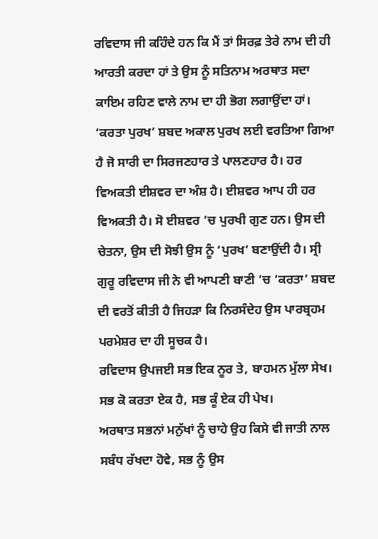ਰਵਿਦਾਸ ਜੀ ਕਹਿੰਦੇ ਹਨ ਕਿ ਮੈਂ ਤਾਂ ਸਿਰਫ਼ ਤੇਰੇ ਨਾਮ ਦੀ ਹੀ ਆਰਤੀ ਕਰਦਾ ਹਾਂ ਤੇ ਉਸ ਨੂੰ ਸਤਿਨਾਮ ਅਰਥਾਤ ਸਦਾ ਕਾਇਮ ਰਹਿਣ ਵਾਲੇ ਨਾਮ ਦਾ ਹੀ ਭੋਗ ਲਗਾਉਂਦਾ ਹਾਂ। ‘ਕਰਤਾ ਪੁਰਖ’ ਸ਼ਬਦ ਅਕਾਲ ਪੁਰਖ ਲਈ ਵਰਤਿਆ ਗਿਆ ਹੈ ਜੋ ਸਾਰੀ ਦਾ ਸਿਰਜਣਹਾਰ ਤੇ ਪਾਲਣਹਾਰ ਹੈ। ਹਰ ਵਿਅਕਤੀ ਈਸ਼ਵਰ ਦਾ ਅੰਸ਼ ਹੈ। ਈਸ਼ਵਰ ਆਪ ਹੀ ਹਰ ਵਿਅਕਤੀ ਹੈ। ਸੋ ਈਸ਼ਵਰ ’ਚ ਪੁਰਖੀ ਗੁਣ ਹਨ। ਉਸ ਦੀ ਚੇਤਨਾ, ਉਸ ਦੀ ਸੋਝੀ ਉਸ ਨੂੰ ‘ਪੁਰਖ’ ਬਣਾਉਂਦੀ ਹੈ। ਸ੍ਰੀ ਗੁਰੂ ਰਵਿਦਾਸ ਜੀ ਨੇ ਵੀ ਆਪਣੀ ਬਾਣੀ ’ਚ ‘ਕਰਤਾ’ ਸ਼ਬਦ ਦੀ ਵਰਤੋਂ ਕੀਤੀ ਹੈ ਜਿਹੜਾ ਕਿ ਨਿਰਸੰਦੇਹ ਉਸ ਪਾਰਬ੍ਰਹਮ ਪਰਮੇਸ਼ਰ ਦਾ ਹੀ ਸੂਚਕ ਹੈ।
ਰਵਿਦਾਸ ਉਪਜਈ ਸਭ ਇਕ ਨੂਰ ਤੇ, ਬਾਹਮਨ ਮੁੱਲਾ ਸੇਖ।
ਸਭ ਕੋ ਕਰਤਾ ਏਕ ਹੈ, ਸਭ ਕੂੰ ਏਕ ਹੀ ਪੇਖ।
ਅਰਥਾਤ ਸਭਨਾਂ ਮਨੁੱਖਾਂ ਨੂੰ ਚਾਹੇ ਉਹ ਕਿਸੇ ਵੀ ਜਾਤੀ ਨਾਲ ਸਬੰਧ ਰੱਖਦਾ ਹੋਵੇ, ਸਭ ਨੂੰ ਉਸ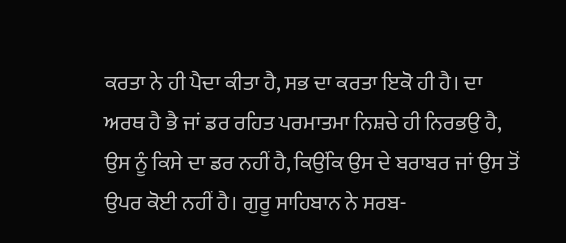ਕਰਤਾ ਨੇ ਹੀ ਪੈਦਾ ਕੀਤਾ ਹੈ, ਸਭ ਦਾ ਕਰਤਾ ਇਕੋ ਹੀ ਹੈ। ਦਾ ਅਰਥ ਹੈ ਭੈ ਜਾਂ ਡਰ ਰਹਿਤ ਪਰਮਾਤਮਾ ਨਿਸ਼ਚੇ ਹੀ ਨਿਰਭਉ ਹੈ, ਉਸ ਨੂੰ ਕਿਸੇ ਦਾ ਡਰ ਨਹੀਂ ਹੈ, ਕਿਉਂਕਿ ਉਸ ਦੇ ਬਰਾਬਰ ਜਾਂ ਉਸ ਤੋਂ ਉਪਰ ਕੋਈ ਨਹੀਂ ਹੈ। ਗੁਰੂ ਸਾਹਿਬਾਨ ਨੇ ਸਰਬ-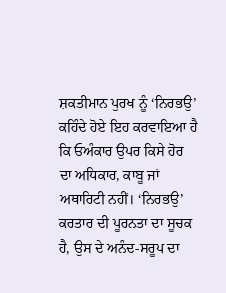ਸ਼ਕਤੀਮਾਨ ਪੁਰਖ ਨੂੰ ‘ਨਿਰਭਉ’ ਕਹਿੰਦੇ ਹੋਏ ਇਹ ਕਰਵਾਇਆ ਹੈ ਕਿ ਓਅੰਕਾਰ ਉਪਰ ਕਿਸੇ ਹੋਰ ਦਾ ਅਧਿਕਾਰ, ਕਾਬੂ ਜਾਂ ਅਥਾਰਿਟੀ ਨਹੀਂ। ‘ਨਿਰਭਉ’ ਕਰਤਾਰ ਦੀ ਪੂਰਨਤਾ ਦਾ ਸੂਚਕ ਹੈ, ਉਸ ਦੇ ਅਨੰਦ-ਸਰੂਪ ਦਾ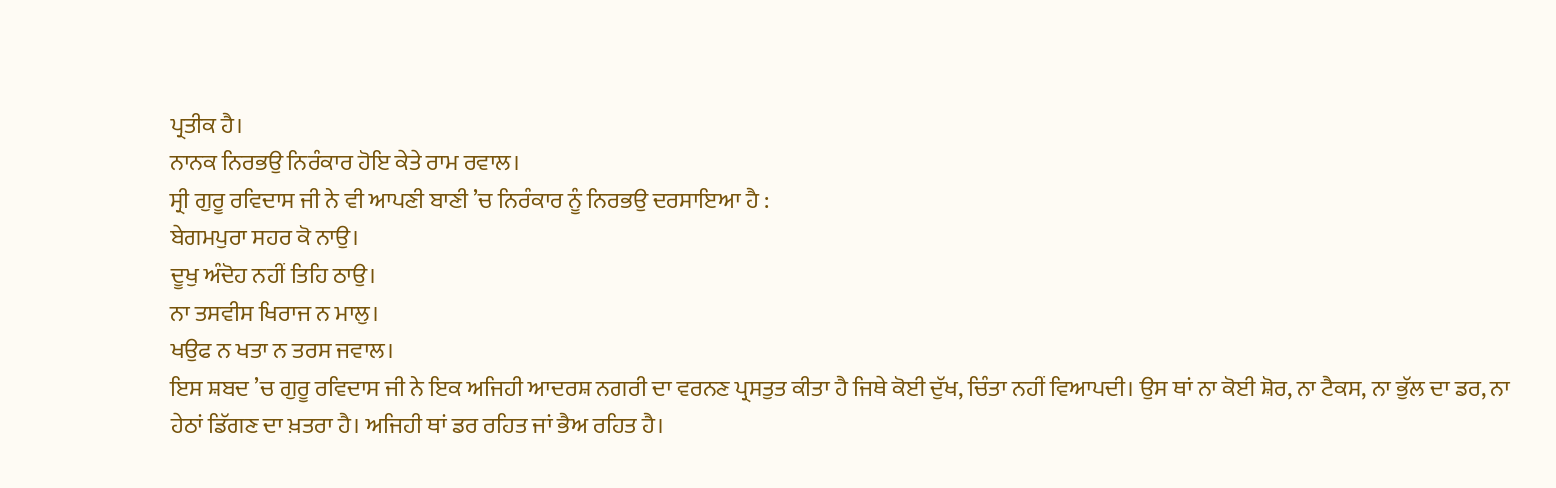ਪ੍ਰਤੀਕ ਹੈ।
ਨਾਨਕ ਨਿਰਭਉ ਨਿਰੰਕਾਰ ਹੋਇ ਕੇਤੇ ਰਾਮ ਰਵਾਲ।
ਸ੍ਰੀ ਗੁਰੂ ਰਵਿਦਾਸ ਜੀ ਨੇ ਵੀ ਆਪਣੀ ਬਾਣੀ ’ਚ ਨਿਰੰਕਾਰ ਨੂੰ ਨਿਰਭਉ ਦਰਸਾਇਆ ਹੈ :
ਬੇਗਮਪੁਰਾ ਸਹਰ ਕੋ ਨਾਉ।
ਦੂਖੁ ਅੰਦੋਹ ਨਹੀਂ ਤਿਹਿ ਠਾਉ।
ਨਾ ਤਸਵੀਸ ਖਿਰਾਜ ਨ ਮਾਲੁ।
ਖਉਫ ਨ ਖਤਾ ਨ ਤਰਸ ਜਵਾਲ।
ਇਸ ਸ਼ਬਦ ’ਚ ਗੁਰੂ ਰਵਿਦਾਸ ਜੀ ਨੇ ਇਕ ਅਜਿਹੀ ਆਦਰਸ਼ ਨਗਰੀ ਦਾ ਵਰਨਣ ਪ੍ਰਸਤੁਤ ਕੀਤਾ ਹੈ ਜਿਥੇ ਕੋਈ ਦੁੱਖ, ਚਿੰਤਾ ਨਹੀਂ ਵਿਆਪਦੀ। ਉਸ ਥਾਂ ਨਾ ਕੋਈ ਸ਼ੋਰ, ਨਾ ਟੈਕਸ, ਨਾ ਭੁੱਲ ਦਾ ਡਰ, ਨਾ ਹੇਠਾਂ ਡਿੱਗਣ ਦਾ ਖ਼ਤਰਾ ਹੈ। ਅਜਿਹੀ ਥਾਂ ਡਰ ਰਹਿਤ ਜਾਂ ਭੈਅ ਰਹਿਤ ਹੈ।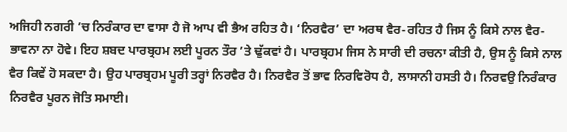ਅਜਿਹੀ ਨਗਰੀ ’ਚ ਨਿਰੰਕਾਰ ਦਾ ਵਾਸਾ ਹੈ ਜੋ ਆਪ ਵੀ ਭੈਅ ਰਹਿਤ ਹੈ। ‘ਨਿਰਵੈਰ’ ਦਾ ਅਰਥ ਵੈਰ-ਰਹਿਤ ਹੈ ਜਿਸ ਨੂੰ ਕਿਸੇ ਨਾਲ ਵੈਰ-ਭਾਵਨਾ ਨਾ ਹੋਵੇ। ਇਹ ਸ਼ਬਦ ਪਾਰਬ੍ਰਹਮ ਲਈ ਪੂਰਨ ਤੌਰ ’ਤੇ ਢੁੱਕਵਾਂ ਹੈ। ਪਾਰਬ੍ਰਹਮ ਜਿਸ ਨੇ ਸਾਰੀ ਦੀ ਰਚਨਾ ਕੀਤੀ ਹੈ, ਉਸ ਨੂੰ ਕਿਸੇ ਨਾਲ ਵੈਰ ਕਿਵੇਂ ਹੋ ਸਕਦਾ ਹੈ। ਉਹ ਪਾਰਬ੍ਰਹਮ ਪੂਰੀ ਤਰ੍ਹਾਂ ਨਿਰਵੈਰ ਹੈ। ਨਿਰਵੈਰ ਤੋਂ ਭਾਵ ਨਿਰਵਿਰੋਧ ਹੈ, ਲਾਸਾਨੀ ਹਸਤੀ ਹੈ। ਨਿਰਵਉ ਨਿਰੰਕਾਰ ਨਿਰਵੈਰ ਪੂਰਨ ਜੋਤਿ ਸਮਾਈ।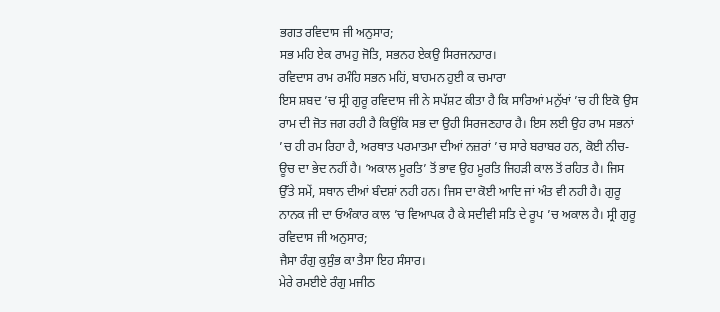ਭਗਤ ਰਵਿਦਾਸ ਜੀ ਅਨੁਸਾਰ;
ਸਭ ਮਹਿ ਏਕ ਰਾਮਹੁ ਜੋਤਿ, ਸਭਨਹ ਏਕਉ ਸਿਰਜਨਹਾਰ।
ਰਵਿਦਾਸ ਰਾਮ ਰਮੰਹਿ ਸਭਨ ਮਹਿਂ, ਬਾਹਮਨ ਹੁਈ ਕ ਚਮਾਰਾ
ਇਸ ਸ਼ਬਦ ’ਚ ਸ੍ਰੀ ਗੁਰੂ ਰਵਿਦਾਸ ਜੀ ਨੇ ਸਪੱਸ਼ਟ ਕੀਤਾ ਹੈ ਕਿ ਸਾਰਿਆਂ ਮਨੁੱਖਾਂ ’ਚ ਹੀ ਇਕੋ ਉਸ ਰਾਮ ਦੀ ਜੋਤ ਜਗ ਰਹੀ ਹੈ ਕਿਉਂਕਿ ਸਭ ਦਾ ਉਹੀ ਸਿਰਜਣਹਾਰ ਹੈ। ਇਸ ਲਈ ਉਹ ਰਾਮ ਸਭਨਾਂ ’ਚ ਹੀ ਰਮ ਰਿਹਾ ਹੈ, ਅਰਥਾਤ ਪਰਮਾਤਮਾ ਦੀਆਂ ਨਜ਼ਰਾਂ ’ਚ ਸਾਰੇ ਬਰਾਬਰ ਹਨ, ਕੋਈ ਨੀਚ-ਊਚ ਦਾ ਭੇਦ ਨਹੀਂ ਹੈ। ‘ਅਕਾਲ ਮੂਰਤਿ’ ਤੋਂ ਭਾਵ ਉਹ ਮੂਰਤਿ ਜਿਹੜੀ ਕਾਲ ਤੋਂ ਰਹਿਤ ਹੈ। ਜਿਸ ਉੱਤੇ ਸਮੇਂ, ਸਥਾਨ ਦੀਆਂ ਬੰਦਸ਼ਾਂ ਨਹੀ ਹਨ। ਜਿਸ ਦਾ ਕੋਈ ਆਦਿ ਜਾਂ ਅੰਤ ਵੀ ਨਹੀ ਹੈ। ਗੁਰੂ ਨਾਨਕ ਜੀ ਦਾ ਓਅੰਕਾਰ ਕਾਲ ’ਚ ਵਿਆਪਕ ਹੈ ਕੇ ਸਦੀਵੀ ਸਤਿ ਦੇ ਰੂਪ ’ਚ ਅਕਾਲ ਹੈ। ਸ੍ਰੀ ਗੁਰੂ ਰਵਿਦਾਸ ਜੀ ਅਨੁਸਾਰ;
ਜੈਸਾ ਰੰਗੁ ਕੁਸੁੰਭ ਕਾ ਤੈਸਾ ਇਹ ਸੰਸਾਰ।
ਮੇਰੇ ਰਮਈਏ ਰੰਗੁ ਮਜੀਠ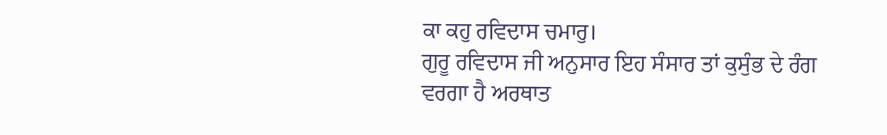ਕਾ ਕਹੁ ਰਵਿਦਾਸ ਚਮਾਰੁ।
ਗੁਰੂ ਰਵਿਦਾਸ ਜੀ ਅਨੁਸਾਰ ਇਹ ਸੰਸਾਰ ਤਾਂ ਕੁਸੁੰਭ ਦੇ ਰੰਗ ਵਰਗਾ ਹੈ ਅਰਥਾਤ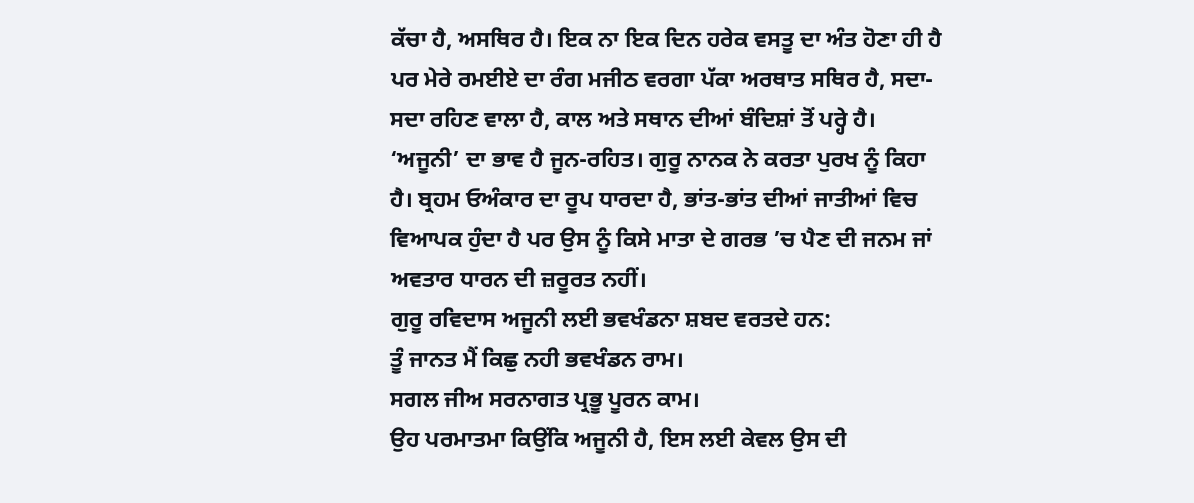ਕੱਚਾ ਹੈ, ਅਸਥਿਰ ਹੈ। ਇਕ ਨਾ ਇਕ ਦਿਨ ਹਰੇਕ ਵਸਤੂ ਦਾ ਅੰਤ ਹੋਣਾ ਹੀ ਹੈ ਪਰ ਮੇਰੇ ਰਮਈਏ ਦਾ ਰੰਗ ਮਜੀਠ ਵਰਗਾ ਪੱਕਾ ਅਰਥਾਤ ਸਥਿਰ ਹੈ, ਸਦਾ-ਸਦਾ ਰਹਿਣ ਵਾਲਾ ਹੈ, ਕਾਲ ਅਤੇ ਸਥਾਨ ਦੀਆਂ ਬੰਦਿਸ਼ਾਂ ਤੋਂ ਪਰ੍ਹੇ ਹੈ।
‘ਅਜੂਨੀ’ ਦਾ ਭਾਵ ਹੈ ਜੂਨ-ਰਹਿਤ। ਗੁਰੂ ਨਾਨਕ ਨੇ ਕਰਤਾ ਪੁਰਖ ਨੂੰ ਕਿਹਾ ਹੈ। ਬ੍ਰਹਮ ਓਅੰਕਾਰ ਦਾ ਰੂਪ ਧਾਰਦਾ ਹੈ, ਭਾਂਤ-ਭਾਂਤ ਦੀਆਂ ਜਾਤੀਆਂ ਵਿਚ ਵਿਆਪਕ ਹੁੰਦਾ ਹੈ ਪਰ ਉਸ ਨੂੰ ਕਿਸੇ ਮਾਤਾ ਦੇ ਗਰਭ ’ਚ ਪੈਣ ਦੀ ਜਨਮ ਜਾਂ ਅਵਤਾਰ ਧਾਰਨ ਦੀ ਜ਼ਰੂਰਤ ਨਹੀਂ।
ਗੁਰੂ ਰਵਿਦਾਸ ਅਜੂਨੀ ਲਈ ਭਵਖੰਡਨਾ ਸ਼ਬਦ ਵਰਤਦੇ ਹਨ:
ਤੂੰ ਜਾਨਤ ਮੈਂ ਕਿਛੁ ਨਹੀ ਭਵਖੰਡਨ ਰਾਮ।
ਸਗਲ ਜੀਅ ਸਰਨਾਗਤ ਪ੍ਰਭੂ ਪੂਰਨ ਕਾਮ।
ਉਹ ਪਰਮਾਤਮਾ ਕਿਉਂਕਿ ਅਜੂਨੀ ਹੈ, ਇਸ ਲਈ ਕੇਵਲ ਉਸ ਦੀ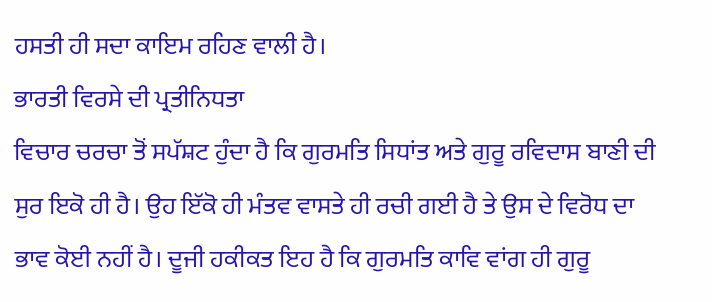ਹਸਤੀ ਹੀ ਸਦਾ ਕਾਇਮ ਰਹਿਣ ਵਾਲੀ ਹੈ।
ਭਾਰਤੀ ਵਿਰਸੇ ਦੀ ਪ੍ਰਤੀਨਿਧਤਾ
ਵਿਚਾਰ ਚਰਚਾ ਤੋਂ ਸਪੱਸ਼ਟ ਹੁੰਦਾ ਹੈ ਕਿ ਗੁਰਮਤਿ ਸਿਧਾਂਤ ਅਤੇ ਗੁਰੂ ਰਵਿਦਾਸ ਬਾਣੀ ਦੀ ਸੁਰ ਇਕੋ ਹੀ ਹੈ। ਉਹ ਇੱਕੋ ਹੀ ਮੰਤਵ ਵਾਸਤੇ ਹੀ ਰਚੀ ਗਈ ਹੈ ਤੇ ਉਸ ਦੇ ਵਿਰੋਧ ਦਾ ਭਾਵ ਕੋਈ ਨਹੀਂ ਹੈ। ਦੂਜੀ ਹਕੀਕਤ ਇਹ ਹੈ ਕਿ ਗੁਰਮਤਿ ਕਾਵਿ ਵਾਂਗ ਹੀ ਗੁਰੂ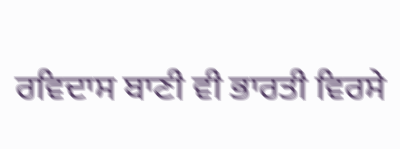ਰਵਿਦਾਸ ਬਾਣੀ ਵੀ ਭਾਰਤੀ ਵਿਰਸੇ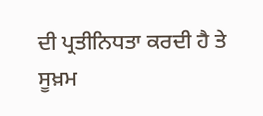ਦੀ ਪ੍ਰਤੀਨਿਧਤਾ ਕਰਦੀ ਹੈ ਤੇ ਸੂਖ਼ਮ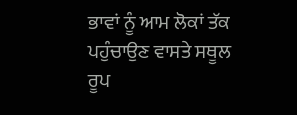ਭਾਵਾਂ ਨੂੰ ਆਮ ਲੋਕਾਂ ਤੱਕ ਪਹੁੰਚਾਉਣ ਵਾਸਤੇ ਸਥੂਲ ਰੂਪ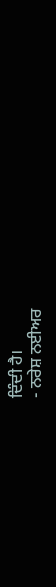ਦਿੰਦੀ ਹੈ।
- ਨਰੇਸ਼ ਨਈਅਰ